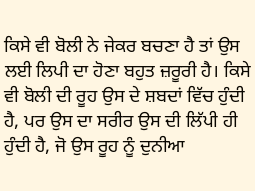ਕਿਸੇ ਵੀ ਬੋਲੀ ਨੇ ਜੇਕਰ ਬਚਣਾ ਹੈ ਤਾਂ ਉਸ ਲਈ ਲਿਪੀ ਦਾ ਹੋਣਾ ਬਹੁਤ ਜ਼ਰੂਰੀ ਹੈ। ਕਿਸੇ ਵੀ ਬੋਲੀ ਦੀ ਰੂਹ ਉਸ ਦੇ ਸ਼ਬਦਾਂ ਵਿੱਚ ਹੁੰਦੀ ਹੈ, ਪਰ ਉਸ ਦਾ ਸਰੀਰ ਉਸ ਦੀ ਲਿੱਪੀ ਹੀ ਹੁੰਦੀ ਹੈ, ਜੋ ਉਸ ਰੂਹ ਨੂੰ ਦੁਨੀਆ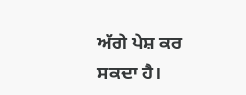ਅੱਗੇ ਪੇਸ਼ ਕਰ ਸਕਦਾ ਹੈ।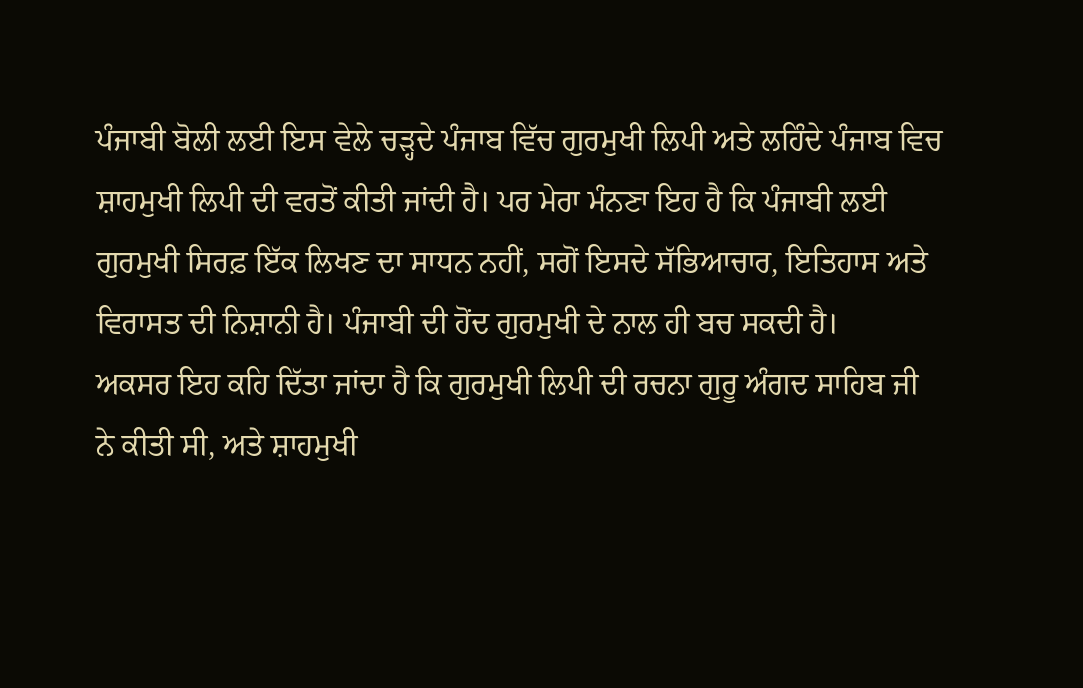ਪੰਜਾਬੀ ਬੋਲੀ ਲਈ ਇਸ ਵੇਲੇ ਚੜ੍ਹਦੇ ਪੰਜਾਬ ਵਿੱਚ ਗੁਰਮੁਖੀ ਲਿਪੀ ਅਤੇ ਲਹਿੰਦੇ ਪੰਜਾਬ ਵਿਚ ਸ਼ਾਹਮੁਖੀ ਲਿਪੀ ਦੀ ਵਰਤੋਂ ਕੀਤੀ ਜਾਂਦੀ ਹੈ। ਪਰ ਮੇਰਾ ਮੰਨਣਾ ਇਹ ਹੈ ਕਿ ਪੰਜਾਬੀ ਲਈ ਗੁਰਮੁਖੀ ਸਿਰਫ਼ ਇੱਕ ਲਿਖਣ ਦਾ ਸਾਧਨ ਨਹੀਂ, ਸਗੋਂ ਇਸਦੇ ਸੱਭਿਆਚਾਰ, ਇਤਿਹਾਸ ਅਤੇ ਵਿਰਾਸਤ ਦੀ ਨਿਸ਼ਾਨੀ ਹੈ। ਪੰਜਾਬੀ ਦੀ ਹੋਂਦ ਗੁਰਮੁਖੀ ਦੇ ਨਾਲ ਹੀ ਬਚ ਸਕਦੀ ਹੈ।
ਅਕਸਰ ਇਹ ਕਹਿ ਦਿੱਤਾ ਜਾਂਦਾ ਹੈ ਕਿ ਗੁਰਮੁਖੀ ਲਿਪੀ ਦੀ ਰਚਨਾ ਗੁਰੂ ਅੰਗਦ ਸਾਹਿਬ ਜੀ ਨੇ ਕੀਤੀ ਸੀ, ਅਤੇ ਸ਼ਾਹਮੁਖੀ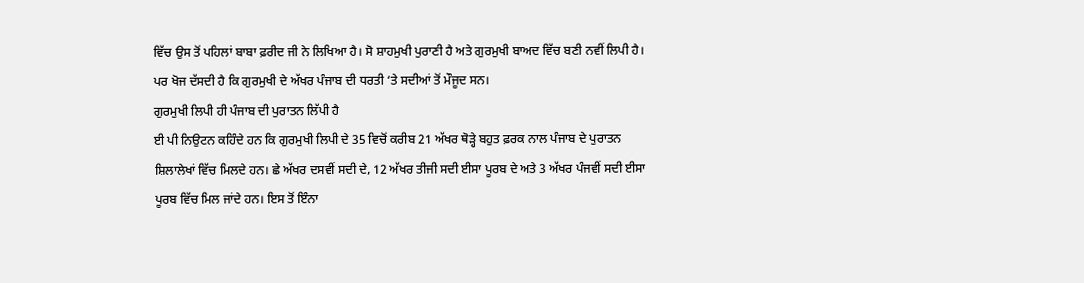ਵਿੱਚ ਉਸ ਤੋਂ ਪਹਿਲਾਂ ਬਾਬਾ ਫ਼ਰੀਦ ਜੀ ਨੇ ਲਿਖਿਆ ਹੈ। ਸੋ ਸ਼ਾਹਮੁਖੀ ਪੁਰਾਣੀ ਹੈ ਅਤੇ ਗੁਰਮੁਖੀ ਬਾਅਦ ਵਿੱਚ ਬਣੀ ਨਵੀਂ ਲਿਪੀ ਹੈ। ਪਰ ਖੋਜ ਦੱਸਦੀ ਹੈ ਕਿ ਗੁਰਮੁਖੀ ਦੇ ਅੱਖਰ ਪੰਜਾਬ ਦੀ ਧਰਤੀ ‘ਤੇ ਸਦੀਆਂ ਤੋਂ ਮੌਜੂਦ ਸਨ।
ਗੁਰਮੁਖੀ ਲਿਪੀ ਹੀ ਪੰਜਾਬ ਦੀ ਪੁਰਾਤਨ ਲਿੱਪੀ ਹੈ
ਈ ਪੀ ਨਿਉਟਨ ਕਹਿੰਦੇ ਹਨ ਕਿ ਗੁਰਮੁਖੀ ਲਿਪੀ ਦੇ 35 ਵਿਚੋਂ ਕਰੀਬ 21 ਅੱਖਰ ਥੋੜ੍ਹੇ ਬਹੁਤ ਫ਼ਰਕ ਨਾਲ ਪੰਜਾਬ ਦੇ ਪੁਰਾਤਨ ਸ਼ਿਲਾਲੇਖਾਂ ਵਿੱਚ ਮਿਲਦੇ ਹਨ। ਛੇ ਅੱਖਰ ਦਸਵੀਂ ਸਦੀ ਦੇ, 12 ਅੱਖਰ ਤੀਜੀ ਸਦੀ ਈਸਾ ਪੂਰਬ ਦੇ ਅਤੇ 3 ਅੱਖਰ ਪੰਜਵੀਂ ਸਦੀ ਈਸਾ ਪੂਰਬ ਵਿੱਚ ਮਿਲ ਜਾਂਦੇ ਹਨ। ਇਸ ਤੋਂ ਇੰਨਾ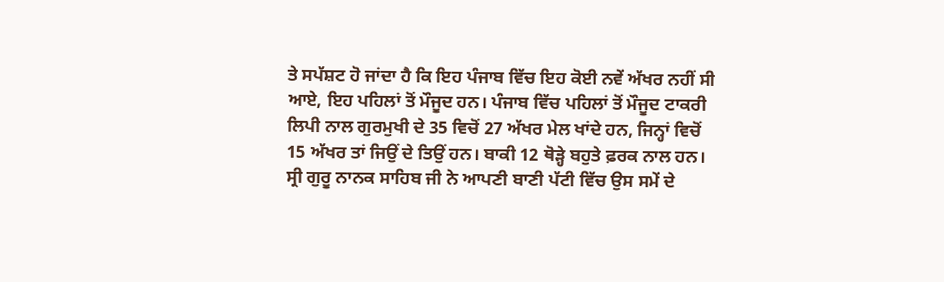ਤੇ ਸਪੱਸ਼ਟ ਹੋ ਜਾਂਦਾ ਹੈ ਕਿ ਇਹ ਪੰਜਾਬ ਵਿੱਚ ਇਹ ਕੋਈ ਨਵੇਂ ਅੱਖਰ ਨਹੀਂ ਸੀ ਆਏ, ਇਹ ਪਹਿਲਾਂ ਤੋਂ ਮੌਜੂਦ ਹਨ। ਪੰਜਾਬ ਵਿੱਚ ਪਹਿਲਾਂ ਤੋਂ ਮੌਜੂਦ ਟਾਕਰੀ ਲਿਪੀ ਨਾਲ ਗੁਰਮੁਖੀ ਦੇ 35 ਵਿਚੋਂ 27 ਅੱਖਰ ਮੇਲ ਖਾਂਦੇ ਹਨ, ਜਿਨ੍ਹਾਂ ਵਿਚੋਂ 15 ਅੱਖਰ ਤਾਂ ਜਿਉਂ ਦੇ ਤਿਉਂ ਹਨ। ਬਾਕੀ 12 ਥੋੜ੍ਹੇ ਬਹੁਤੇ ਫ਼ਰਕ ਨਾਲ ਹਨ।
ਸ੍ਰੀ ਗੁਰੂ ਨਾਨਕ ਸਾਹਿਬ ਜੀ ਨੇ ਆਪਣੀ ਬਾਣੀ ਪੱਟੀ ਵਿੱਚ ਉਸ ਸਮੇਂ ਦੇ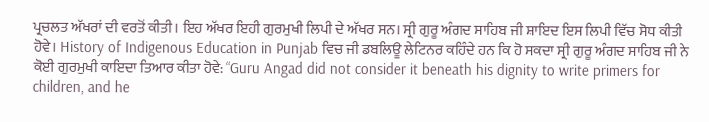ਪ੍ਰਚਲਤ ਅੱਖਰਾਂ ਦੀ ਵਰਤੋਂ ਕੀਤੀ। ਇਹ ਅੱਖਰ ਇਹੀ ਗੁਰਮੁਖੀ ਲਿਪੀ ਦੇ ਅੱਖਰ ਸਨ। ਸ੍ਰੀ ਗੁਰੂ ਅੰਗਦ ਸਾਹਿਬ ਜੀ ਸ਼ਾਇਦ ਇਸ ਲਿਪੀ ਵਿੱਚ ਸੋਧ ਕੀਤੀ ਹੋਵੇ। History of Indigenous Education in Punjab ਵਿਚ ਜੀ ਡਬਲਿਊ ਲੇਟਿਨਰ ਕਹਿੰਦੇ ਹਨ ਕਿ ਹੋ ਸਕਦਾ ਸ੍ਰੀ ਗੁਰੂ ਅੰਗਦ ਸਾਹਿਬ ਜੀ ਨੇ ਕੋਈ ਗੁਰਮੁਖੀ ਕਾਇਦਾ ਤਿਆਰ ਕੀਤਾ ਹੋਵੇ: “Guru Angad did not consider it beneath his dignity to write primers for children, and he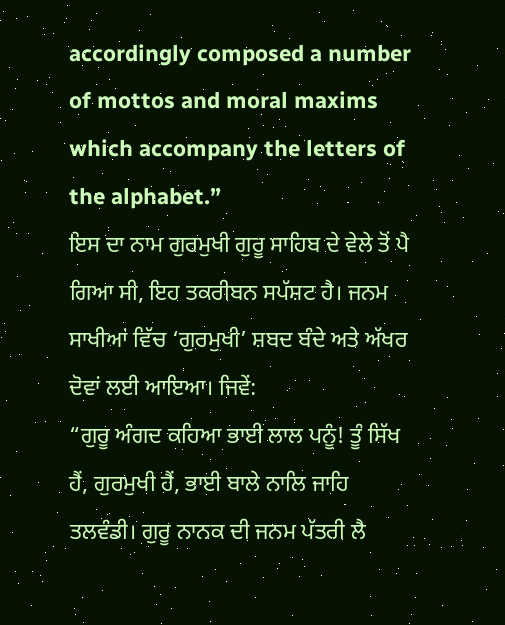accordingly composed a number of mottos and moral maxims which accompany the letters of the alphabet.”
ਇਸ ਦਾ ਨਾਮ ਗੁਰਮੁਖੀ ਗੁਰੂ ਸਾਹਿਬ ਦੇ ਵੇਲੇ ਤੋਂ ਪੈ ਗਿਆ ਸੀ, ਇਹ ਤਕਰੀਬਨ ਸਪੱਸ਼ਟ ਹੈ। ਜਨਮ ਸਾਖੀਆਂ ਵਿੱਚ ‘ਗੁਰਮੁਖੀ’ ਸ਼ਬਦ ਬੰਦੇ ਅਤੇ ਅੱਖਰ ਦੋਵਾਂ ਲਈ ਆਇਆ। ਜਿਵੇਂ:
“ਗੁਰੂ ਅੰਗਦ ਕਹਿਆ ਭਾਈ ਲਾਲ ਪਨੂੰ! ਤੂੰ ਸਿੱਖ ਹੈਂ, ਗੁਰਮੁਖੀ ਹੈਂ, ਭਾਈ ਬਾਲੇ ਨਾਲਿ ਜਾਹਿ ਤਲਵੰਡੀ। ਗੁਰੂ ਨਾਨਕ ਦੀ ਜਨਮ ਪੱਤਰੀ ਲੈ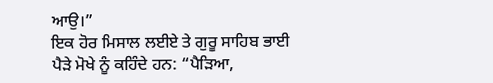ਆਉ।”
ਇਕ ਹੋਰ ਮਿਸਾਲ ਲਈਏ ਤੇ ਗੁਰੂ ਸਾਹਿਬ ਭਾਈ ਪੈੜੇ ਮੋਖੇ ਨੂੰ ਕਹਿੰਦੇ ਹਨ: “ਪੈੜਿਆ,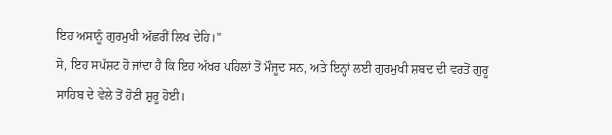ਇਹ ਅਸਾਨੂੰ ਗੁਰਮੁਖੀ ਅੱਛਰੀਂ ਲਿਖ ਦੇਹਿ।”
ਸੋ, ਇਹ ਸਪੱਸ਼ਟ ਹੋ ਜਾਂਦਾ ਹੈ ਕਿ ਇਹ ਅੱਖਰ ਪਹਿਲਾਂ ਤੋਂ ਮੌਜੂਦ ਸਨ, ਅਤੇ ਇਨ੍ਹਾਂ ਲਈ ਗੁਰਮੁਖੀ ਸ਼ਬਦ ਦੀ ਵਰਤੋਂ ਗੁਰੂ ਸਾਹਿਬ ਦੇ ਵੇਲੇ ਤੋਂ ਹੋਣੀ ਸ਼ੁਰੂ ਹੋਈ।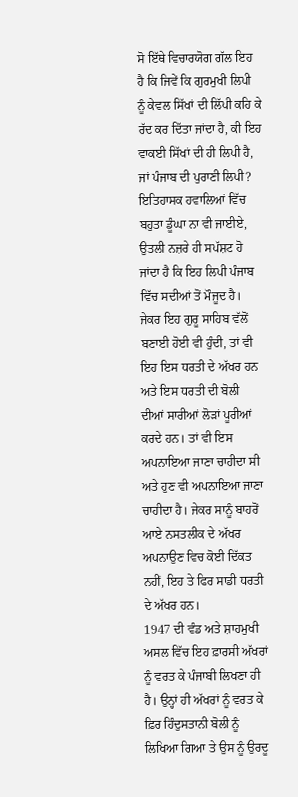ਸੋ ਇੱਥੇ ਵਿਚਾਰਯੋਗ ਗੱਲ ਇਹ ਹੈ ਕਿ ਜਿਵੇਂ ਕਿ ਗੁਰਮੁਖੀ ਲਿਪੀ ਨੂੰ ਕੇਵਲ ਸਿੱਖਾਂ ਦੀ ਲਿੱਪੀ ਕਹਿ ਕੇ ਰੱਦ ਕਰ ਦਿੱਤਾ ਜਾਂਦਾ ਹੈ, ਕੀ ਇਹ ਵਾਕਈ ਸਿੱਖਾਂ ਦੀ ਹੀ ਲਿਪੀ ਹੈ, ਜਾਂ ਪੰਜਾਬ ਦੀ ਪੁਰਾਣੀ ਲਿਪੀ? ਇਤਿਹਾਸਕ ਹਵਾਲਿਆਂ ਵਿੱਚ ਬਹੁਤਾ ਡੂੰਘਾ ਨਾ ਵੀ ਜਾਈਏ, ਉਤਲੀ ਨਜ਼ਰੇ ਹੀ ਸਪੱਸ਼ਟ ਹੋ ਜਾਂਦਾ ਹੈ ਕਿ ਇਹ ਲਿਪੀ ਪੰਜਾਬ ਵਿੱਚ ਸਦੀਆਂ ਤੋਂ ਮੌਜੂਦ ਹੈ।
ਜੇਕਰ ਇਹ ਗੁਰੂ ਸਾਹਿਬ ਵੱਲੋਂ ਬਣਾਈ ਹੋਈ ਵੀ ਹੁੰਦੀ, ਤਾਂ ਵੀ ਇਹ ਇਸ ਧਰਤੀ ਦੇ ਅੱਖਰ ਹਨ ਅਤੇ ਇਸ ਧਰਤੀ ਦੀ ਬੋਲੀ ਦੀਆਂ ਸਾਰੀਆਂ ਲੋੜਾਂ ਪੂਰੀਆਂ ਕਰਦੇ ਹਨ। ਤਾਂ ਵੀ ਇਸ ਅਪਨਾਇਆ ਜਾਣਾ ਚਾਹੀਦਾ ਸੀ ਅਤੇ ਹੁਣ ਵੀ ਅਪਨਾਇਆ ਜਾਣਾ ਚਾਹੀਦਾ ਹੈ। ਜੇਕਰ ਸਾਨੂੰ ਬਾਹਰੋਂ ਆਏ ਨਸਤਲੀਕ ਦੇ ਅੱਖਰ ਅਪਨਾਉਣ ਵਿਚ ਕੋਈ ਦਿੱਕਤ ਨਹੀਂ, ਇਹ ਤੇ ਫਿਰ ਸਾਡੀ ਧਰਤੀ ਦੇ ਅੱਖਰ ਹਨ।
1947 ਦੀ ਵੰਡ ਅਤੇ ਸ਼ਾਹਮੁਖੀ
ਅਸਲ ਵਿੱਚ ਇਹ ਫ਼ਾਰਸੀ ਅੱਖਰਾਂ ਨੂੰ ਵਰਤ ਕੇ ਪੰਜਾਬੀ ਲਿਖਣਾ ਹੀ ਹੈ। ਉਨ੍ਹਾਂ ਹੀ ਅੱਖਰਾਂ ਨੂੰ ਵਰਤ ਕੇ ਫ਼ਿਰ ਹਿੰਦੁਸਤਾਨੀ ਬੋਲੀ ਨੂੰ ਲਿਖਿਆ ਗਿਆ ਤੇ ਉਸ ਨੂੰ ਉਰਦੂ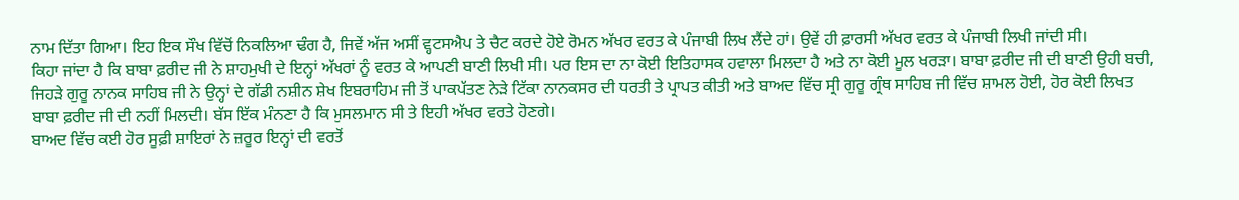ਨਾਮ ਦਿੱਤਾ ਗਿਆ। ਇਹ ਇਕ ਸੌਖ ਵਿੱਚੋਂ ਨਿਕਲਿਆ ਢੰਗ ਹੈ, ਜਿਵੇਂ ਅੱਜ ਅਸੀਂ ਵ੍ਹਟਸਐਪ ਤੇ ਚੈਟ ਕਰਦੇ ਹੋਏ ਰੋਮਨ ਅੱਖਰ ਵਰਤ ਕੇ ਪੰਜਾਬੀ ਲਿਖ ਲੈਂਦੇ ਹਾਂ। ਉਵੇਂ ਹੀ ਫ਼ਾਰਸੀ ਅੱਖਰ ਵਰਤ ਕੇ ਪੰਜਾਬੀ ਲਿਖੀ ਜਾਂਦੀ ਸੀ।
ਕਿਹਾ ਜਾਂਦਾ ਹੈ ਕਿ ਬਾਬਾ ਫ਼ਰੀਦ ਜੀ ਨੇ ਸ਼ਾਹਮੁਖੀ ਦੇ ਇਨ੍ਹਾਂ ਅੱਖਰਾਂ ਨੂੰ ਵਰਤ ਕੇ ਆਪਣੀ ਬਾਣੀ ਲਿਖੀ ਸੀ। ਪਰ ਇਸ ਦਾ ਨਾ ਕੋਈ ਇਤਿਹਾਸਕ ਹਵਾਲਾ ਮਿਲਦਾ ਹੈ ਅਤੇ ਨਾ ਕੋਈ ਮੂਲ ਖਰੜਾ। ਬਾਬਾ ਫ਼ਰੀਦ ਜੀ ਦੀ ਬਾਣੀ ਉਹੀ ਬਚੀ, ਜਿਹੜੇ ਗੁਰੂ ਨਾਨਕ ਸਾਹਿਬ ਜੀ ਨੇ ਉਨ੍ਹਾਂ ਦੇ ਗੱਡੀ ਨਸ਼ੀਨ ਸ਼ੇਖ ਇਬਰਾਹਿਮ ਜੀ ਤੋਂ ਪਾਕਪੱਤਣ ਨੇੜੇ ਟਿੱਕਾ ਨਾਨਕਸਰ ਦੀ ਧਰਤੀ ਤੇ ਪ੍ਰਾਪਤ ਕੀਤੀ ਅਤੇ ਬਾਅਦ ਵਿੱਚ ਸ੍ਰੀ ਗੁਰੂ ਗ੍ਰੰਥ ਸਾਹਿਬ ਜੀ ਵਿੱਚ ਸ਼ਾਮਲ ਹੋਈ, ਹੋਰ ਕੋਈ ਲਿਖਤ ਬਾਬਾ ਫ਼ਰੀਦ ਜੀ ਦੀ ਨਹੀਂ ਮਿਲਦੀ। ਬੱਸ ਇੱਕ ਮੰਨਣਾ ਹੈ ਕਿ ਮੁਸਲਮਾਨ ਸੀ ਤੇ ਇਹੀ ਅੱਖਰ ਵਰਤੇ ਹੋਣਗੇ।
ਬਾਅਦ ਵਿੱਚ ਕਈ ਹੋਰ ਸੂਫ਼ੀ ਸ਼ਾਇਰਾਂ ਨੇ ਜ਼ਰੂਰ ਇਨ੍ਹਾਂ ਦੀ ਵਰਤੋਂ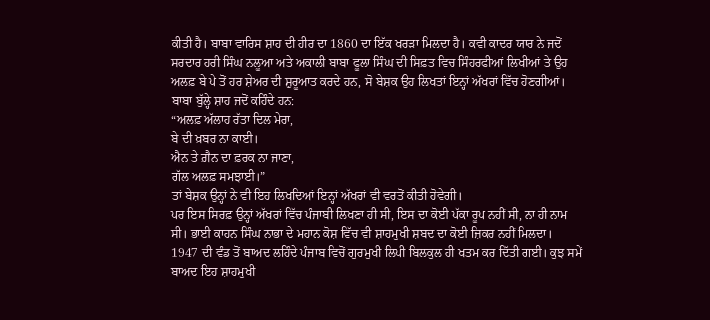ਕੀਤੀ ਹੈ। ਬਾਬਾ ਵਾਰਿਸ ਸ਼ਾਹ ਦੀ ਹੀਰ ਦਾ 1860 ਦਾ ਇੱਕ ਖਰੜਾ ਮਿਲਦਾ ਹੈ। ਕਵੀ ਕਾਦਰ ਯਾਰ ਨੇ ਜਦੋਂ ਸਰਦਾਰ ਹਰੀ ਸਿੰਘ ਨਲੂਆ ਅਤੇ ਅਕਾਲੀ ਬਾਬਾ ਫੂਲਾ ਸਿੰਘ ਦੀ ਸਿਫ਼ਤ ਵਿਚ ਸਿੰਹਰਫੀਆਂ ਲਿਖੀਆਂ ਤੇ ਉਹ ਅਲਫ਼ ਬੇ ਪੇ ਤੋਂ ਹਰ ਸ਼ੇਅਰ ਦੀ ਸ਼ੁਰੂਆਤ ਕਰਦੇ ਹਨ, ਸੋ ਬੇਸ਼ਕ ਉਹ ਲਿਖਤਾਂ ਇਨ੍ਹਾਂ ਅੱਖਰਾਂ ਵਿੱਚ ਹੋਣਗੀਆਂ। ਬਾਬਾ ਬੁੱਲ੍ਹੇ ਸ਼ਾਹ ਜਦੋਂ ਕਹਿੰਦੇ ਹਨ:
“ਅਲਫ਼ ਅੱਲਾਹ ਰੱਤਾ ਦਿਲ ਮੇਰਾ,
ਬੇ ਦੀ ਖ਼ਬਰ ਨਾ ਕਾਈ।
ਐਨ ਤੇ ਗ਼ੈਨ ਦਾ ਫ਼ਰਕ ਨਾ ਜਾਣਾ,
ਗੱਲ ਅਲਫ਼ ਸਮਝਾਈ।”
ਤਾਂ ਬੇਸ਼ਕ ਉਨ੍ਹਾਂ ਨੇ ਵੀ ਇਹ ਲਿਖਦਿਆਂ ਇਨ੍ਹਾਂ ਅੱਖਰਾਂ ਵੀ ਵਰਤੋਂ ਕੀਤੀ ਹੋਵੇਗੀ।
ਪਰ ਇਸ ਸਿਰਫ਼ ਉਨ੍ਹਾਂ ਅੱਖਰਾਂ ਵਿੱਚ ਪੰਜਾਬੀ ਲਿਖਣਾ ਹੀ ਸੀ, ਇਸ ਦਾ ਕੋਈ ਪੱਕਾ ਰੂਪ ਨਹੀਂ ਸੀ, ਨਾ ਹੀ ਨਾਮ ਸੀ। ਭਾਈ ਕਾਹਨ ਸਿੰਘ ਨਾਭਾ ਦੇ ਮਹਾਨ ਕੋਸ਼ ਵਿੱਚ ਵੀ ਸ਼ਾਹਮੁਖੀ ਸ਼ਬਦ ਦਾ ਕੋਈ ਜ਼ਿਕਰ ਨਹੀਂ ਮਿਲਦਾ। 1947 ਦੀ ਵੰਡ ਤੋਂ ਬਾਅਦ ਲਹਿੰਦੇ ਪੰਜਾਬ ਵਿਚੋਂ ਗੁਰਮੁਖੀ ਲਿਪੀ ਬਿਲਕੁਲ ਹੀ ਖਤਮ ਕਰ ਦਿੱਤੀ ਗਈ। ਕੁਝ ਸਮੇਂ ਬਾਅਦ ਇਹ ਸ਼ਾਹਮੁਖੀ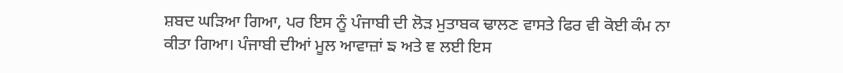ਸ਼ਬਦ ਘੜਿਆ ਗਿਆ, ਪਰ ਇਸ ਨੂੰ ਪੰਜਾਬੀ ਦੀ ਲੋੜ ਮੁਤਾਬਕ ਢਾਲਣ ਵਾਸਤੇ ਫਿਰ ਵੀ ਕੋਈ ਕੰਮ ਨਾ ਕੀਤਾ ਗਿਆ। ਪੰਜਾਬੀ ਦੀਆਂ ਮੂਲ ਆਵਾਜ਼ਾਂ ਙ ਅਤੇ ਞ ਲਈ ਇਸ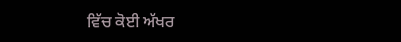ਵਿੱਚ ਕੋਈ ਅੱਖਰ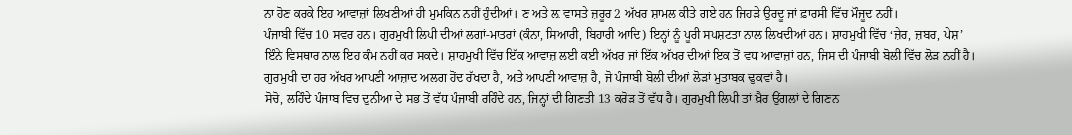ਨਾ ਹੋਣ ਕਰਕੇ ਇਹ ਆਵਾਜ਼ਾਂ ਲਿਖਣੀਆਂ ਹੀ ਮੁਮਕਿਨ ਨਹੀਂ ਹੁੰਦੀਆਂ। ਣ ਅਤੇ ਲ਼ ਵਾਸਤੇ ਜ਼ਰੂਰ 2 ਅੱਖਰ ਸ਼ਾਮਲ ਕੀਤੇ ਗਏ ਹਨ ਜਿਹੜੇ ਉਰਦੂ ਜਾਂ ਫ਼ਾਰਸੀ ਵਿੱਚ ਮੌਜੂਦ ਨਹੀਂ।
ਪੰਜਾਬੀ ਵਿੱਚ 10 ਸਵਰ ਹਨ। ਗੁਰਮੁਖੀ ਲਿਪੀ ਦੀਆਂ ਲਗਾਂ-ਮਾਤਰਾਂ (ਕੰਨਾ, ਸਿਆਰੀ, ਬਿਹਾਰੀ ਆਦਿ) ਇਨ੍ਹਾਂ ਨੂੰ ਪੂਰੀ ਸਪਸ਼ਟਤਾ ਨਾਲ ਲਿਖਦੀਆਂ ਹਨ। ਸ਼ਾਹਮੁਖੀ ਵਿੱਚ ‘ਜ਼ੇਰ, ਜ਼ਬਰ, ਪੇਸ਼’ ਇੰਨੇ ਵਿਸਥਾਰ ਨਾਲ ਇਹ ਕੰਮ ਨਹੀਂ ਕਰ ਸਕਦੇ। ਸ਼ਾਹਮੁਖੀ ਵਿੱਚ ਇੱਕ ਆਵਾਜ਼ ਲਈ ਕਈ ਅੱਖਰ ਜਾਂ ਇੱਕ ਅੱਖਰ ਦੀਆਂ ਇਕ ਤੋਂ ਵਧ ਆਵਾਜ਼ਾਂ ਹਨ, ਜਿਸ ਦੀ ਪੰਜਾਬੀ ਬੋਲੀ ਵਿੱਚ ਲੋੜ ਨਹੀਂ ਹੈ। ਗੁਰਮੁਖੀ ਦਾ ਹਰ ਅੱਖਰ ਆਪਣੀ ਆਜ਼ਾਦ ਅਲਗ ਹੋਂਦ ਰੱਖਦਾ ਹੈ, ਅਤੇ ਆਪਣੀ ਆਵਾਜ਼ ਹੈ, ਜੋ ਪੰਜਾਬੀ ਬੋਲੀ ਦੀਆਂ ਲੋੜਾਂ ਮੁਤਾਬਕ ਢੁਕਵਾਂ ਹੈ।
ਸੋਚੋ, ਲਹਿੰਦੇ ਪੰਜਾਬ ਵਿਚ ਦੁਨੀਆ ਦੇ ਸਭ ਤੋਂ ਵੱਧ ਪੰਜਾਬੀ ਰਹਿੰਦੇ ਹਨ, ਜਿਨ੍ਹਾਂ ਦੀ ਗਿਣਤੀ 13 ਕਰੋੜ ਤੋਂ ਵੱਧ ਹੈ। ਗੁਰਮੁਖੀ ਲਿਪੀ ਤਾਂ ਖ਼ੈਰ ਉਂਗਲਾਂ ਦੇ ਗਿਣਨ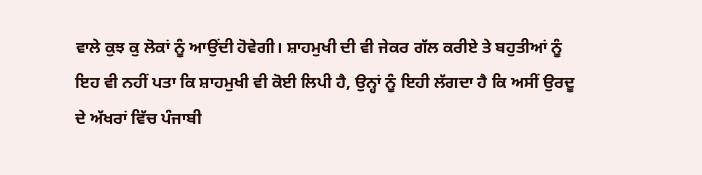ਵਾਲੇ ਕੁਝ ਕੁ ਲੋਕਾਂ ਨੂੰ ਆਉਂਦੀ ਹੋਵੇਗੀ। ਸ਼ਾਹਮੁਖੀ ਦੀ ਵੀ ਜੇਕਰ ਗੱਲ ਕਰੀਏ ਤੇ ਬਹੁਤੀਆਂ ਨੂੰ ਇਹ ਵੀ ਨਹੀਂ ਪਤਾ ਕਿ ਸ਼ਾਹਮੁਖੀ ਵੀ ਕੋਈ ਲਿਪੀ ਹੈ, ਉਨ੍ਹਾਂ ਨੂੰ ਇਹੀ ਲੱਗਦਾ ਹੈ ਕਿ ਅਸੀਂ ਉਰਦੂ ਦੇ ਅੱਖਰਾਂ ਵਿੱਚ ਪੰਜਾਬੀ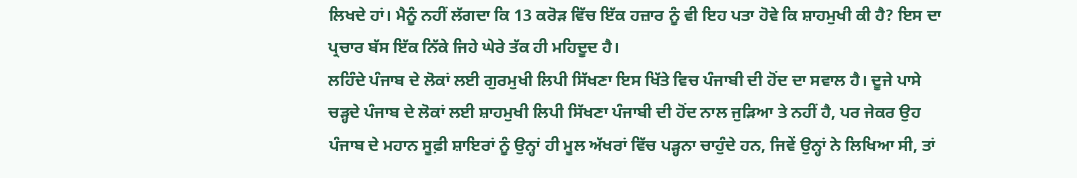ਲਿਖਦੇ ਹਾਂ। ਮੈਨੂੰ ਨਹੀਂ ਲੱਗਦਾ ਕਿ 13 ਕਰੋੜ ਵਿੱਚ ਇੱਕ ਹਜ਼ਾਰ ਨੂੰ ਵੀ ਇਹ ਪਤਾ ਹੋਵੇ ਕਿ ਸ਼ਾਹਮੁਖੀ ਕੀ ਹੈ? ਇਸ ਦਾ ਪ੍ਰਚਾਰ ਬੱਸ ਇੱਕ ਨਿੱਕੇ ਜਿਹੇ ਘੇਰੇ ਤੱਕ ਹੀ ਮਹਿਦੂਦ ਹੈ।
ਲਹਿੰਦੇ ਪੰਜਾਬ ਦੇ ਲੋਕਾਂ ਲਈ ਗੁਰਮੁਖੀ ਲਿਪੀ ਸਿੱਖਣਾ ਇਸ ਖਿੱਤੇ ਵਿਚ ਪੰਜਾਬੀ ਦੀ ਹੋਂਦ ਦਾ ਸਵਾਲ ਹੈ। ਦੂਜੇ ਪਾਸੇ ਚੜ੍ਹਦੇ ਪੰਜਾਬ ਦੇ ਲੋਕਾਂ ਲਈ ਸ਼ਾਹਮੁਖੀ ਲਿਪੀ ਸਿੱਖਣਾ ਪੰਜਾਬੀ ਦੀ ਹੋਂਦ ਨਾਲ ਜੁੜਿਆ ਤੇ ਨਹੀਂ ਹੈ, ਪਰ ਜੇਕਰ ਉਹ ਪੰਜਾਬ ਦੇ ਮਹਾਨ ਸੂਫ਼ੀ ਸ਼ਾਇਰਾਂ ਨੂੰ ਉਨ੍ਹਾਂ ਹੀ ਮੂਲ ਅੱਖਰਾਂ ਵਿੱਚ ਪੜ੍ਹਨਾ ਚਾਹੁੰਦੇ ਹਨ, ਜਿਵੇਂ ਉਨ੍ਹਾਂ ਨੇ ਲਿਖਿਆ ਸੀ, ਤਾਂ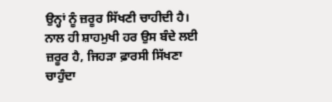ਉਨ੍ਹਾਂ ਨੂੰ ਜ਼ਰੂਰ ਸਿੱਖਣੀ ਚਾਹੀਦੀ ਹੈ। ਨਾਲ ਹੀ ਸ਼ਾਹਮੁਖੀ ਹਰ ਉਸ ਬੰਦੇ ਲਈ ਜ਼ਰੂਰ ਹੈ, ਜਿਹੜਾ ਫ਼ਾਰਸੀ ਸਿੱਖਣਾ ਚਾਹੁੰਦਾ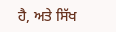ਹੈ, ਅਤੇ ਸਿੱਖ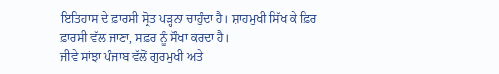ਇਤਿਹਾਸ ਦੇ ਫ਼ਾਰਸੀ ਸ੍ਰੋਤ ਪੜ੍ਹਨਾ ਚਾਹੁੰਦਾ ਹੈ। ਸ਼ਾਹਮੁਖੀ ਸਿੱਖ ਕੇ ਫ਼ਿਰ ਫ਼ਾਰਸੀ ਵੱਲ ਜਾਣਾ, ਸਫ਼ਰ ਨੂੰ ਸੌਖਾ ਕਰਦਾ ਹੈ।
ਜੀਵੇ ਸਾਂਝਾ ਪੰਜਾਬ ਵੱਲੋਂ ਗੁਰਮੁਖੀ ਅਤੇ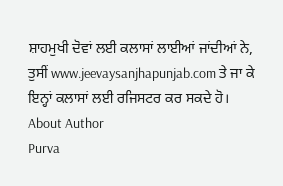ਸ਼ਾਹਮੁਖੀ ਦੋਵਾਂ ਲਈ ਕਲਾਸਾਂ ਲਾਈਆਂ ਜਾਂਦੀਆਂ ਨੇ, ਤੁਸੀਂ www.jeevaysanjhapunjab.com ਤੇ ਜਾ ਕੇ ਇਨ੍ਹਾਂ ਕਲਾਸਾਂ ਲਈ ਰਜਿਸਟਰ ਕਰ ਸਕਦੇ ਹੋ।
About Author
Purva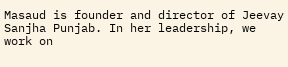Masaud is founder and director of Jeevay Sanjha Punjab. In her leadership, we work on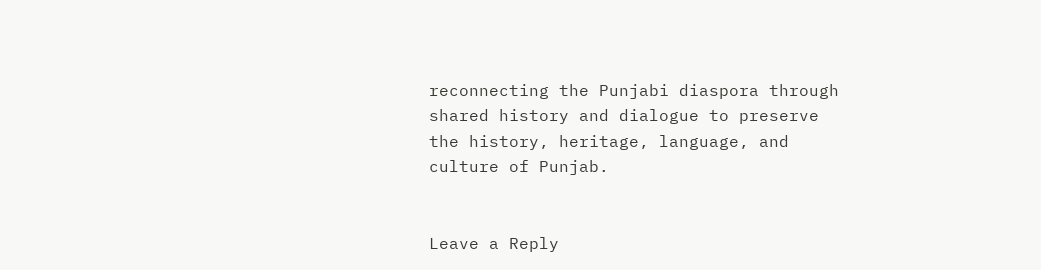reconnecting the Punjabi diaspora through shared history and dialogue to preserve the history, heritage, language, and culture of Punjab.


Leave a Reply